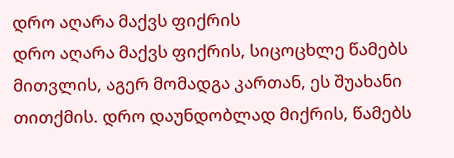დრო აღარა მაქვს ფიქრის
დრო აღარა მაქვს ფიქრის, სიცოცხლე წამებს მითვლის, აგერ მომადგა კართან, ეს შუახანი თითქმის. დრო დაუნდობლად მიქრის, წამებს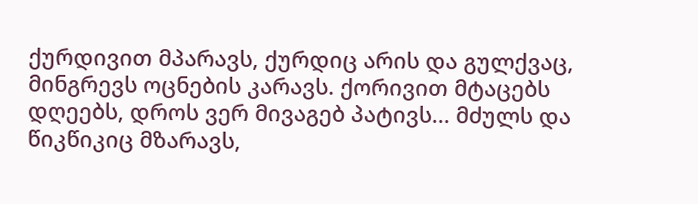ქურდივით მპარავს, ქურდიც არის და გულქვაც, მინგრევს ოცნების კარავს. ქორივით მტაცებს დღეებს, დროს ვერ მივაგებ პატივს... მძულს და წიკწიკიც მზარავს,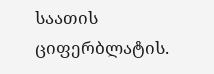საათის ციფერბლატის.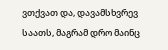ვთქვათ და, დავამსხვრევ საათს, მაგრამ დრო მაინც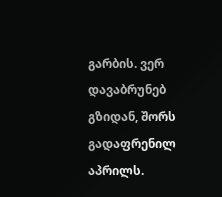გარბის. ვერ დავაბრუნებ გზიდან, შორს გადაფრენილ აპრილს.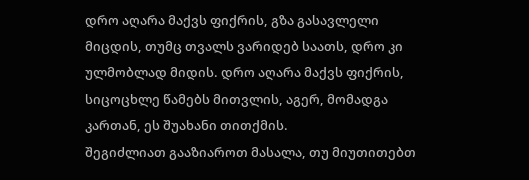დრო აღარა მაქვს ფიქრის, გზა გასავლელი მიცდის, თუმც თვალს ვარიდებ საათს, დრო კი ულმობლად მიდის. დრო აღარა მაქვს ფიქრის, სიცოცხლე წამებს მითვლის, აგერ, მომადგა კართან, ეს შუახანი თითქმის.
შეგიძლიათ გააზიაროთ მასალა, თუ მიუთითებთ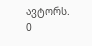ავტორს.
0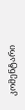კომენტარი